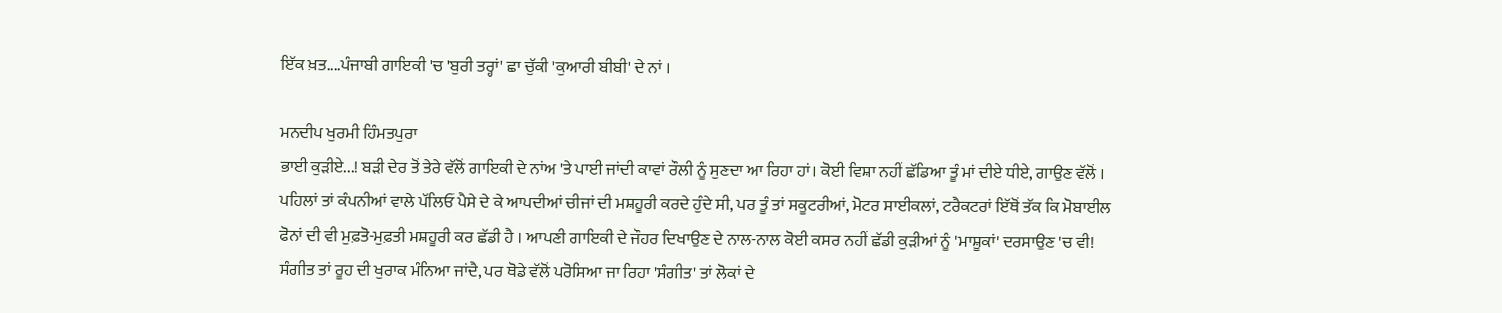ਇੱਕ ਖ਼ਤ....ਪੰਜਾਬੀ ਗਾਇਕੀ 'ਚ 'ਬੁਰੀ ਤਰ੍ਹਾਂ' ਛਾ ਚੁੱਕੀ 'ਕੁਆਰੀ ਬੀਬੀ' ਦੇ ਨਾਂ ।

ਮਨਦੀਪ ਖੁਰਮੀ ਹਿੰਮਤਪੁਰਾ
ਭਾਈ ਕੁੜੀਏ...! ਬੜੀ ਦੇਰ ਤੋਂ ਤੇਰੇ ਵੱਲੋਂ ਗਾਇਕੀ ਦੇ ਨਾਂਅ 'ਤੇ ਪਾਈ ਜਾਂਦੀ ਕਾਵਾਂ ਰੌਲੀ ਨੂੰ ਸੁਣਦਾ ਆ ਰਿਹਾ ਹਾਂ। ਕੋਈ ਵਿਸ਼ਾ ਨਹੀਂ ਛੱਡਿਆ ਤੂੰ ਮਾਂ ਦੀਏ ਧੀਏ, ਗਾਉਣ ਵੱਲੋਂ । ਪਹਿਲਾਂ ਤਾਂ ਕੰਪਨੀਆਂ ਵਾਲੇ ਪੱਲਿਓਂ ਪੈਸੇ ਦੇ ਕੇ ਆਪਦੀਆਂ ਚੀਜਾਂ ਦੀ ਮਸ਼ਹੂਰੀ ਕਰਦੇ ਹੁੰਦੇ ਸੀ, ਪਰ ਤੂੰ ਤਾਂ ਸਕੂਟਰੀਆਂ, ਮੋਟਰ ਸਾਈਕਲਾਂ, ਟਰੈਕਟਰਾਂ ਇੱਥੋਂ ਤੱਕ ਕਿ ਮੋਬਾਈਲ ਫੋਨਾਂ ਦੀ ਵੀ ਮੁਫ਼ਤੋ-ਮੁਫ਼ਤੀ ਮਸ਼ਹੂਰੀ ਕਰ ਛੱਡੀ ਹੈ । ਆਪਣੀ ਗਾਇਕੀ ਦੇ ਜੌਹਰ ਦਿਖਾਉਣ ਦੇ ਨਾਲ-ਨਾਲ ਕੋਈ ਕਸਰ ਨਹੀਂ ਛੱਡੀ ਕੁੜੀਆਂ ਨੂੰ 'ਮਾਸ਼ੂਕਾਂ' ਦਰਸਾਉਣ 'ਚ ਵੀ! ਸੰਗੀਤ ਤਾਂ ਰੂਹ ਦੀ ਖੁਰਾਕ ਮੰਨਿਆ ਜਾਂਦੈ, ਪਰ ਥੋਡੇ ਵੱਲੋਂ ਪਰੋਸਿਆ ਜਾ ਰਿਹਾ 'ਸੰਗੀਤ' ਤਾਂ ਲੋਕਾਂ ਦੇ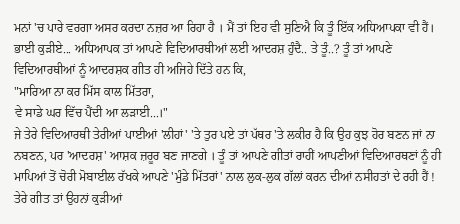ਮਨਾਂ 'ਚ ਪਾਰੇ ਵਰਗਾ ਅਸਰ ਕਰਦਾ ਨਜ਼ਰ ਆ ਰਿਹਾ ਹੈ । ਮੈਂ ਤਾਂ ਇਹ ਵੀ ਸੁਣਿਐ ਕਿ ਤੂੰ ਇੱਕ ਅਧਿਆਪਕਾ ਵੀ ਹੈਂ। ਭਾਈ ਕੁੜੀਏ... ਅਧਿਆਪਕ ਤਾਂ ਆਪਣੇ ਵਿਦਿਆਰਥੀਆਂ ਲਈ ਆਦਰਸ਼ ਹੁੰਦੈ.. ਤੇ ਤੂੰ..? ਤੂੰ ਤਾਂ ਆਪਣੇ ਵਿਦਿਆਰਥੀਆਂ ਨੂੰ ਆਦਰਸ਼ਕ ਗੀਤ ਹੀ ਅਜਿਹੇ ਦਿੱਤੇ ਹਨ ਕਿ,
"ਮਾਰਿਆ ਨਾ ਕਰ ਮਿੱਸ ਕਾਲ ਮਿੱਤਰਾ,
ਵੇ ਸਾਡੇ ਘਰ ਵਿੱਚ ਪੈਂਦੀ ਆ ਲੜਾਈ...।"
ਜੇ ਤੇਰੇ ਵਿਦਿਆਰਥੀ ਤੇਰੀਆਂ ਪਾਈਆਂ 'ਲੀਹਾਂ' 'ਤੇ ਤੁਰ ਪਏ ਤਾਂ ਪੱਥਰ 'ਤੇ ਲਕੀਰ ਹੈ ਕਿ ਉਹ ਕੁਝ ਹੋਰ ਬਣਨ ਜਾਂ ਨਾ ਨਬਣਨ, ਪਰ 'ਆਦਰਸ਼' ਆਸ਼ਕ ਜ਼ਰੂਰ ਬਣ ਜਾਣਗੇ । ਤੂੰ ਤਾਂ ਆਪਣੇ ਗੀਤਾਂ ਰਾਹੀਂ ਆਪਣੀਆਂ ਵਿਦਿਆਰਥਣਾਂ ਨੂੰ ਹੀ ਮਾਪਿਆਂ ਤੋਂ ਚੋਰੀ ਮੋਬਾਈਲ ਰੱਖਕੇ ਆਪਣੇ 'ਮੁੰਡੇ ਮਿੱਤਰਾਂ' ਨਾਲ ਲੁਕ-ਲੁਕ ਗੱਲਾਂ ਕਰਨ ਦੀਆਂ ਨਸੀਹਤਾਂ ਦੇ ਰਹੀ ਹੈਂ ! ਤੇਰੇ ਗੀਤ ਤਾਂ ਉਹਨਾਂ ਕੁੜੀਆਂ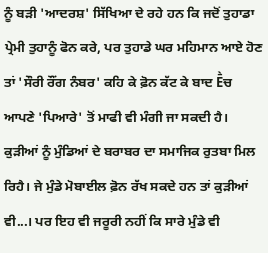ਨੂੰ ਬੜੀ 'ਆਦਰਸ਼' ਸਿੱਖਿਆ ਦੇ ਰਹੇ ਹਨ ਕਿ ਜਦੋਂ ਤੁਹਾਡਾ ਪ੍ਰੇਮੀ ਤੁਹਾਨੂੰ ਫੋਨ ਕਰੇ, ਪਰ ਤੁਹਾਡੇ ਘਰ ਮਹਿਮਾਨ ਆਏ ਹੋਣ ਤਾਂ 'ਸੌਰੀ ਰੌਂਗ ਨੰਬਰ' ਕਹਿ ਕੇ ਫ਼ੋਨ ਕੱਟ ਕੇ ਬਾਦ Ḕਚ ਆਪਣੇ 'ਪਿਆਰੇ' ਤੋਂ ਮਾਫੀ ਵੀ ਮੰਗੀ ਜਾ ਸਕਦੀ ਹੈ। ਕੁੜੀਆਂ ਨੂੰ ਮੁੰਡਿਆਂ ਦੇ ਬਰਾਬਰ ਦਾ ਸਮਾਜਿਕ ਰੁਤਬਾ ਮਿਲ ਰਿਹੈ। ਜੇ ਮੁੰਡੇ ਮੋਬਾਈਲ ਫ਼ੋਨ ਰੱਖ ਸਕਦੇ ਹਨ ਤਾਂ ਕੁੜੀਆਂ ਵੀ...। ਪਰ ਇਹ ਵੀ ਜਰੂਰੀ ਨਹੀਂ ਕਿ ਸਾਰੇ ਮੁੰਡੇ ਵੀ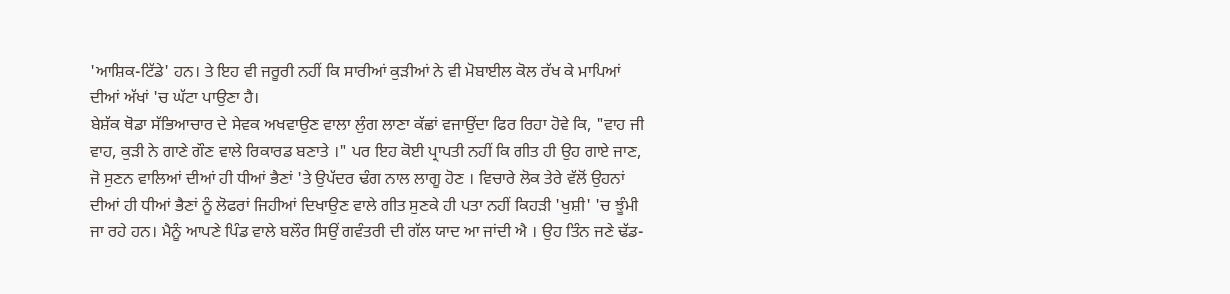'ਆਸ਼ਿਕ-ਟਿੱਡੇ' ਹਨ। ਤੇ ਇਹ ਵੀ ਜਰੂਰੀ ਨਹੀਂ ਕਿ ਸਾਰੀਆਂ ਕੁੜੀਆਂ ਨੇ ਵੀ ਮੋਬਾਈਲ ਕੋਲ ਰੱਖ ਕੇ ਮਾਪਿਆਂ ਦੀਆਂ ਅੱਖਾਂ 'ਚ ਘੱਟਾ ਪਾਉਣਾ ਹੈ।
ਬੇਸ਼ੱਕ ਥੋਡਾ ਸੱਭਿਆਚਾਰ ਦੇ ਸੇਵਕ ਅਖਵਾਉਣ ਵਾਲਾ ਲੁੰਗ ਲਾਣਾ ਕੱਛਾਂ ਵਜਾਉਂਦਾ ਫਿਰ ਰਿਹਾ ਹੋਵੇ ਕਿ, "ਵਾਹ ਜੀ ਵਾਹ, ਕੁੜੀ ਨੇ ਗਾਣੇ ਗੌਣ ਵਾਲੇ ਰਿਕਾਰਡ ਬਣਾਤੇ ।" ਪਰ ਇਹ ਕੋਈ ਪ੍ਰਾਪਤੀ ਨਹੀਂ ਕਿ ਗੀਤ ਹੀ ਉਹ ਗਾਏ ਜਾਣ, ਜੋ ਸੁਣਨ ਵਾਲਿਆਂ ਦੀਆਂ ਹੀ ਧੀਆਂ ਭੈਣਾਂ 'ਤੇ ਉਪੱਦਰ ਢੰਗ ਨਾਲ ਲਾਗੂ ਹੋਣ । ਵਿਚਾਰੇ ਲੋਕ ਤੇਰੇ ਵੱਲੋਂ ਉਹਨਾਂ ਦੀਆਂ ਹੀ ਧੀਆਂ ਭੈਣਾਂ ਨੂੰ ਲੋਫਰਾਂ ਜਿਹੀਆਂ ਦਿਖਾਉਣ ਵਾਲੇ ਗੀਤ ਸੁਣਕੇ ਹੀ ਪਤਾ ਨਹੀਂ ਕਿਹੜੀ 'ਖੁਸ਼ੀ' 'ਚ ਝੂੰਮੀ ਜਾ ਰਹੇ ਹਨ। ਮੈਨੂੰ ਆਪਣੇ ਪਿੰਡ ਵਾਲੇ ਬਲੌਰ ਸਿਉਂ ਗਵੰਤਰੀ ਦੀ ਗੱਲ ਯਾਦ ਆ ਜਾਂਦੀ ਐ । ਉਹ ਤਿੰਨ ਜਣੇ ਢੱਡ-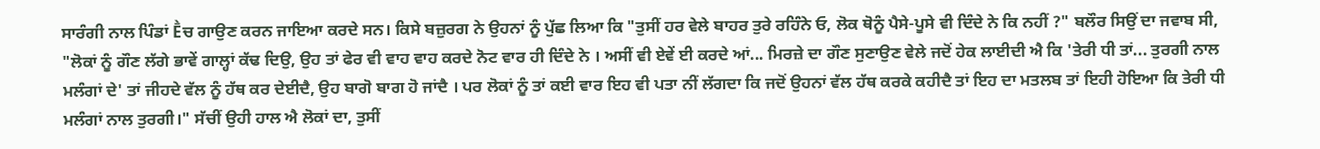ਸਾਰੰਗੀ ਨਾਲ ਪਿੰਡਾਂ Ḕਚ ਗਾਉਣ ਕਰਨ ਜਾਇਆ ਕਰਦੇ ਸਨ। ਕਿਸੇ ਬਜ਼ੁਰਗ ਨੇ ਉਹਨਾਂ ਨੂੰ ਪੁੱਛ ਲਿਆ ਕਿ "ਤੁਸੀਂ ਹਰ ਵੇਲੇ ਬਾਹਰ ਤੁਰੇ ਰਹਿੰਨੇ ਓ, ਲੋਕ ਥੋਨੂੰ ਪੈਸੇ-ਪੂਸੇ ਵੀ ਦਿੰਦੇ ਨੇ ਕਿ ਨਹੀਂ ?" ਬਲੌਰ ਸਿਉਂ ਦਾ ਜਵਾਬ ਸੀ, "ਲੋਕਾਂ ਨੂੰ ਗੌਣ ਲੱਗੇ ਭਾਵੇਂ ਗਾਲ੍ਹਾਂ ਕੱਢ ਦਿਉ, ਉਹ ਤਾਂ ਫੇਰ ਵੀ ਵਾਹ ਵਾਹ ਕਰਦੇ ਨੋਟ ਵਾਰ ਹੀ ਦਿੰਦੇ ਨੇ । ਅਸੀਂ ਵੀ ਏਵੇਂ ਈ ਕਰਦੇ ਆਂ... ਮਿਰਜ਼ੇ ਦਾ ਗੌਣ ਸੁਣਾਉਣ ਵੇਲੇ ਜਦੋਂ ਹੇਕ ਲਾਈਦੀ ਐ ਕਿ 'ਤੇਰੀ ਧੀ ਤਾਂ... ਤੁਰਗੀ ਨਾਲ ਮਲੰਗਾਂ ਦੇ' ਤਾਂ ਜੀਹਦੇ ਵੱਲ ਨੂੰ ਹੱਥ ਕਰ ਦੇਈਦੈ, ਉਹ ਬਾਗੋ ਬਾਗ ਹੋ ਜਾਂਦੈ । ਪਰ ਲੋਕਾਂ ਨੂੰ ਤਾਂ ਕਈ ਵਾਰ ਇਹ ਵੀ ਪਤਾ ਨੀਂ ਲੱਗਦਾ ਕਿ ਜਦੋਂ ਉਹਨਾਂ ਵੱਲ ਹੱਥ ਕਰਕੇ ਕਹੀਦੈ ਤਾਂ ਇਹ ਦਾ ਮਤਲਬ ਤਾਂ ਇਹੀ ਹੋਇਆ ਕਿ ਤੇਰੀ ਧੀ ਮਲੰਗਾਂ ਨਾਲ ਤੁਰਗੀ।" ਸੱਚੀਂ ਉਹੀ ਹਾਲ ਐ ਲੋਕਾਂ ਦਾ, ਤੁਸੀਂ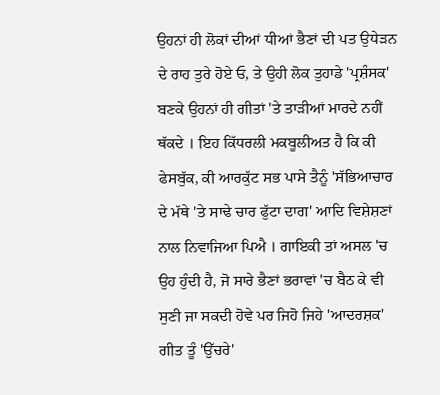ਉਹਨਾਂ ਹੀ ਲੋਕਾਂ ਦੀਆਂ ਧੀਆਂ ਭੈਣਾਂ ਦੀ ਪਤ ਉਧੇੜਨ ਦੇ ਰਾਹ ਤੁਰੇ ਹੋਏ ਓ, ਤੇ ਉਹੀ ਲੋਕ ਤੁਹਾਡੇ 'ਪ੍ਰਸ਼ੰਸਕ' ਬਣਕੇ ਉਹਨਾਂ ਹੀ ਗੀਤਾਂ 'ਤੇ ਤਾੜੀਆਂ ਮਾਰਦੇ ਨਹੀਂ ਥੱਕਦੇ । ਇਹ ਕਿੱਧਰਲੀ ਮਕਬੂਲੀਅਤ ਹੈ ਕਿ ਕੀ ਫੇਸਬੁੱਕ, ਕੀ ਆਰਕੁੱਟ ਸਭ ਪਾਸੇ ਤੈਨੂੰ 'ਸੱਭਿਆਚਾਰ ਦੇ ਮੱਥੇ 'ਤੇ ਸਾਢੇ ਚਾਰ ਫੁੱਟਾ ਦਾਗ' ਆਦਿ ਵਿਸ਼ੇਸ਼ਣਾਂ ਨਾਲ ਨਿਵਾਜਿਆ ਪਿਐ । ਗਾਇਕੀ ਤਾਂ ਅਸਲ 'ਚ ਉਹ ਹੁੰਦੀ ਹੈ, ਜੋ ਸਾਰੇ ਭੈਣਾਂ ਭਰਾਵਾਂ 'ਚ ਬੈਠ ਕੇ ਵੀ ਸੁਣੀ ਜਾ ਸਕਦੀ ਹੋਵੇ ਪਰ ਜਿਹੋ ਜਿਹੇ 'ਆਦਰਸ਼ਕ' ਗੀਤ ਤੂੰ 'ਉੱਚਰੇ'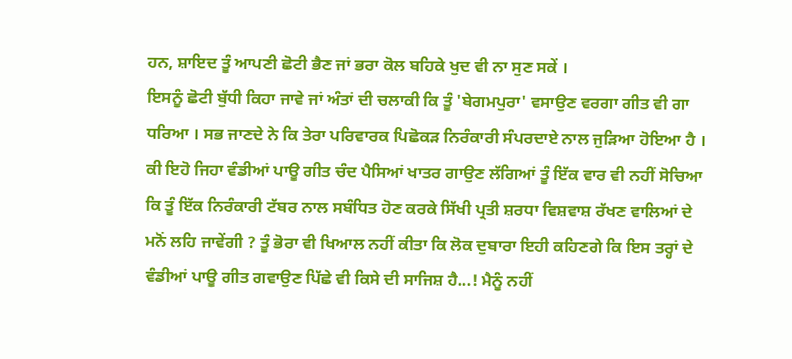ਹਨ, ਸ਼ਾਇਦ ਤੂੰ ਆਪਣੀ ਛੋਟੀ ਭੈਣ ਜਾਂ ਭਰਾ ਕੋਲ ਬਹਿਕੇ ਖੁਦ ਵੀ ਨਾ ਸੁਣ ਸਕੇਂ ।
ਇਸਨੂੰ ਛੋਟੀ ਬੁੱਧੀ ਕਿਹਾ ਜਾਵੇ ਜਾਂ ਅੰਤਾਂ ਦੀ ਚਲਾਕੀ ਕਿ ਤੂੰ 'ਬੇਗਮਪੁਰਾ' ਵਸਾਉਣ ਵਰਗਾ ਗੀਤ ਵੀ ਗਾ ਧਰਿਆ । ਸਭ ਜਾਣਦੇ ਨੇ ਕਿ ਤੇਰਾ ਪਰਿਵਾਰਕ ਪਿਛੋਕੜ ਨਿਰੰਕਾਰੀ ਸੰਪਰਦਾਏ ਨਾਲ ਜੁੜਿਆ ਹੋਇਆ ਹੈ । ਕੀ ਇਹੋ ਜਿਹਾ ਵੰਡੀਆਂ ਪਾਊ ਗੀਤ ਚੰਦ ਪੈਸਿਆਂ ਖਾਤਰ ਗਾਉਣ ਲੱਗਿਆਂ ਤੂੰ ਇੱਕ ਵਾਰ ਵੀ ਨਹੀਂ ਸੋਚਿਆ ਕਿ ਤੂੰ ਇੱਕ ਨਿਰੰਕਾਰੀ ਟੱਬਰ ਨਾਲ ਸਬੰਧਿਤ ਹੋਣ ਕਰਕੇ ਸਿੱਖੀ ਪ੍ਰਤੀ ਸ਼ਰਧਾ ਵਿਸ਼ਵਾਸ਼ ਰੱਖਣ ਵਾਲਿਆਂ ਦੇ ਮਨੋਂ ਲਹਿ ਜਾਵੇਂਗੀ ? ਤੂੰ ਭੋਰਾ ਵੀ ਖਿਆਲ ਨਹੀਂ ਕੀਤਾ ਕਿ ਲੋਕ ਦੁਬਾਰਾ ਇਹੀ ਕਹਿਣਗੇ ਕਿ ਇਸ ਤਰ੍ਹਾਂ ਦੇ ਵੰਡੀਆਂ ਪਾਊ ਗੀਤ ਗਵਾਉਣ ਪਿੱਛੇ ਵੀ ਕਿਸੇ ਦੀ ਸਾਜਿਸ਼ ਹੈ...! ਮੈਨੂੰ ਨਹੀਂ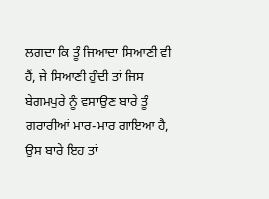ਲਗਦਾ ਕਿ ਤੂੰ ਜਿਆਦਾ ਸਿਆਣੀ ਵੀ ਹੈਂ, ਜੇ ਸਿਆਣੀ ਹੁੰਦੀ ਤਾਂ ਜਿਸ ਬੇਗਮਪੁਰੇ ਨੂੰ ਵਸਾਉਣ ਬਾਰੇ ਤੂੰ ਗਰਾਰੀਆਂ ਮਾਰ-ਮਾਰ ਗਾਇਆ ਹੈ, ਉਸ ਬਾਰੇ ਇਹ ਤਾਂ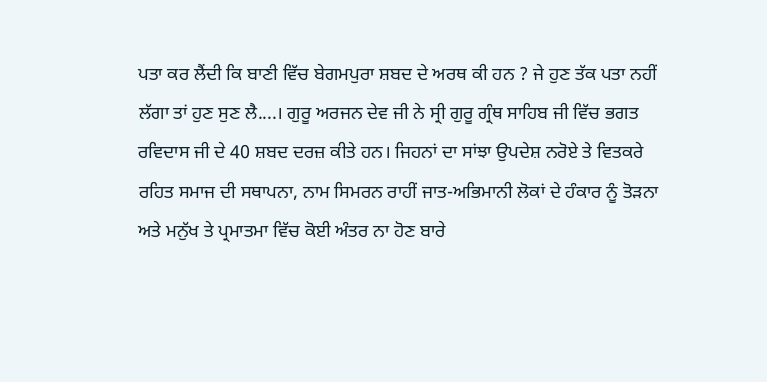ਪਤਾ ਕਰ ਲੈਂਦੀ ਕਿ ਬਾਣੀ ਵਿੱਚ ਬੇਗਮਪੁਰਾ ਸ਼ਬਦ ਦੇ ਅਰਥ ਕੀ ਹਨ ? ਜੇ ਹੁਣ ਤੱਕ ਪਤਾ ਨਹੀਂ ਲੱਗਾ ਤਾਂ ਹੁਣ ਸੁਣ ਲੈ....। ਗੁਰੂ ਅਰਜਨ ਦੇਵ ਜੀ ਨੇ ਸ੍ਰੀ ਗੁਰੂ ਗ੍ਰੰਥ ਸਾਹਿਬ ਜੀ ਵਿੱਚ ਭਗਤ ਰਵਿਦਾਸ ਜੀ ਦੇ 40 ਸ਼ਬਦ ਦਰਜ਼ ਕੀਤੇ ਹਨ। ਜਿਹਨਾਂ ਦਾ ਸਾਂਝਾ ਉਪਦੇਸ਼ ਨਰੋਏ ਤੇ ਵਿਤਕਰੇ ਰਹਿਤ ਸਮਾਜ ਦੀ ਸਥਾਪਨਾ, ਨਾਮ ਸਿਮਰਨ ਰਾਹੀਂ ਜਾਤ-ਅਭਿਮਾਨੀ ਲੋਕਾਂ ਦੇ ਹੰਕਾਰ ਨੂੰ ਤੋੜਨਾ ਅਤੇ ਮਨੁੱਖ ਤੇ ਪ੍ਰਮਾਤਮਾ ਵਿੱਚ ਕੋਈ ਅੰਤਰ ਨਾ ਹੋਣ ਬਾਰੇ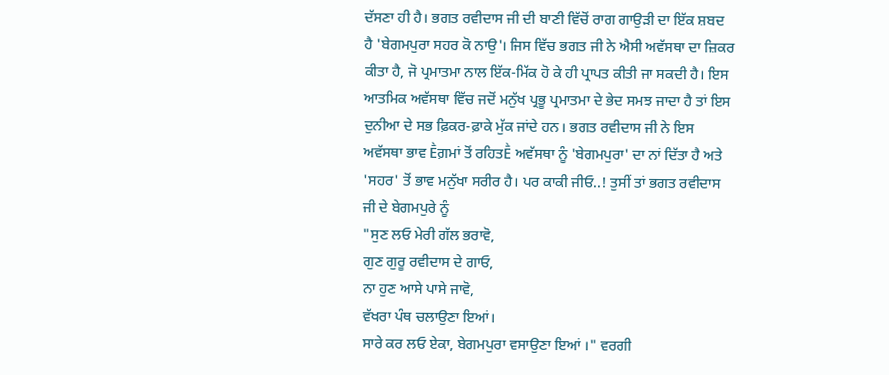ਦੱਸਣਾ ਹੀ ਹੈ। ਭਗਤ ਰਵੀਦਾਸ ਜੀ ਦੀ ਬਾਣੀ ਵਿੱਚੋਂ ਰਾਗ ਗਾਉੜੀ ਦਾ ਇੱਕ ਸ਼ਬਦ ਹੈ 'ਬੇਗਮਪੁਰਾ ਸਹਰ ਕੋ ਨਾਉ'। ਜਿਸ ਵਿੱਚ ਭਗਤ ਜੀ ਨੇ ਐਸੀ ਅਵੱਸਥਾ ਦਾ ਜ਼ਿਕਰ ਕੀਤਾ ਹੈ, ਜੋ ਪ੍ਰਮਾਤਮਾ ਨਾਲ ਇੱਕ-ਮਿੱਕ ਹੋ ਕੇ ਹੀ ਪ੍ਰਾਪਤ ਕੀਤੀ ਜਾ ਸਕਦੀ ਹੈ। ਇਸ ਆਤਮਿਕ ਅਵੱਸਥਾ ਵਿੱਚ ਜਦੋਂ ਮਨੁੱਖ ਪ੍ਰਭੂ ਪ੍ਰਮਾਤਮਾ ਦੇ ਭੇਦ ਸਮਝ ਜਾਦਾ ਹੈ ਤਾਂ ਇਸ ਦੁਨੀਆ ਦੇ ਸਭ ਫ਼ਿਕਰ-ਫ਼ਾਕੇ ਮੁੱਕ ਜਾਂਦੇ ਹਨ। ਭਗਤ ਰਵੀਦਾਸ ਜੀ ਨੇ ਇਸ ਅਵੱਸਥਾ ਭਾਵ Ḕਗ਼ਮਾਂ ਤੋਂ ਰਹਿਤḔ ਅਵੱਸਥਾ ਨੂੰ 'ਬੇਗਮਪੁਰਾ' ਦਾ ਨਾਂ ਦਿੱਤਾ ਹੈ ਅਤੇ 'ਸਹਰ' ਤੋਂ ਭਾਵ ਮਨੁੱਖਾ ਸਰੀਰ ਹੈ। ਪਰ ਕਾਕੀ ਜੀਓ..! ਤੁਸੀਂ ਤਾਂ ਭਗਤ ਰਵੀਦਾਸ ਜੀ ਦੇ ਬੇਗਮਪੁਰੇ ਨੂੰ
"ਸੁਣ ਲਓ ਮੇਰੀ ਗੱਲ ਭਰਾਵੋ,
ਗੁਣ ਗੁਰੂ ਰਵੀਦਾਸ ਦੇ ਗਾਓ,
ਨਾ ਹੁਣ ਆਸੇ ਪਾਸੇ ਜਾਵੋ,
ਵੱਖਰਾ ਪੰਥ ਚਲਾਉਣਾ ਇਆਂ।
ਸਾਰੇ ਕਰ ਲਓ ਏਕਾ, ਬੇਗਮਪੁਰਾ ਵਸਾਉਣਾ ਇਆਂ ।" ਵਰਗੀ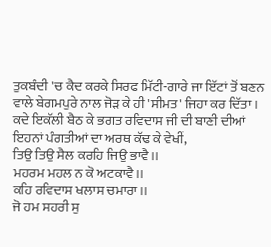ਤੁਕਬੰਦੀ 'ਚ ਕੈਦ ਕਰਕੇ ਸਿਰਫ ਮਿੱਟੀ-ਗਾਰੇ ਜਾ ਇੱਟਾਂ ਤੋਂ ਬਣਨ ਵਾਲੇ ਬੇਗਮਪੁਰੇ ਨਾਲ ਜੋੜ ਕੇ ਹੀ 'ਸੀਮਤ' ਜਿਹਾ ਕਰ ਦਿੱਤਾ । ਕਦੇ ਇਕੱਲੀ ਬੈਠ ਕੇ ਭਗਤ ਰਵਿਦਾਸ ਜੀ ਦੀ ਬਾਣੀ ਦੀਆਂ ਇਹਨਾਂ ਪੰਗਤੀਆਂ ਦਾ ਅਰਥ ਕੱਢ ਕੇ ਵੇਖੀਂ,
ਤਿਉ ਤਿਉ ਸੈਲ ਕਰਹਿ ਜਿਉ ਭਾਵੈ।।
ਮਹਰਮ ਮਹਲ ਨ ਕੋ ਅਟਕਾਵੈ।।
ਕਹਿ ਰਵਿਦਾਸ ਖਲਾਸ ਚਮਾਰਾ।।
ਜੋ ਹਮ ਸਹਰੀ ਸੁ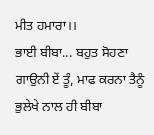ਮੀਤ ਹਮਾਰਾ।।
ਭਾਈ ਬੀਬਾ... ਬਹੁਤ ਸੋਹਣਾ ਗਾਉਨੀ ਏਂ ਤੂੰ, ਮਾਫ ਕਰਨਾ ਤੈਨੂੰ ਭੁਲੇਖੇ ਨਾਲ ਹੀ ਬੀਬਾ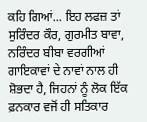ਕਹਿ ਗਿਆਂ... ਇਹ ਲਫਜ਼ ਤਾਂ ਸੁਰਿੰਦਰ ਕੌਰ, ਗੁਰਮੀਤ ਬਾਵਾ, ਨਰਿੰਦਰ ਬੀਬਾ ਵਰਗੀਆਂ ਗਾਇਕਾਵਾਂ ਦੇ ਨਾਵਾਂ ਨਾਲ ਹੀ ਸ਼ੋਭਦਾ ਹੈ, ਜਿਹਨਾਂ ਨੂੰ ਲੋਕ ਇੱਕ ਫ਼ਨਕਾਰ ਵਜੋਂ ਹੀ ਸਤਿਕਾਰ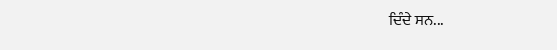ਦਿੰਦੇ ਸਨ...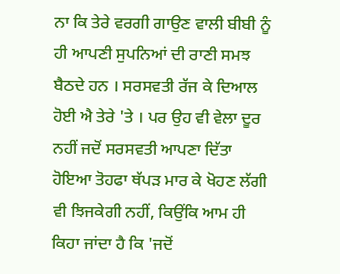ਨਾ ਕਿ ਤੇਰੇ ਵਰਗੀ ਗਾਉਣ ਵਾਲੀ ਬੀਬੀ ਨੂੰ ਹੀ ਆਪਣੀ ਸੁਪਨਿਆਂ ਦੀ ਰਾਣੀ ਸਮਝ ਬੈਠਦੇ ਹਨ । ਸਰਸਵਤੀ ਰੱਜ ਕੇ ਦਿਆਲ ਹੋਈ ਐ ਤੇਰੇ 'ਤੇ । ਪਰ ਉਹ ਵੀ ਵੇਲਾ ਦੂਰ ਨਹੀਂ ਜਦੋਂ ਸਰਸਵਤੀ ਆਪਣਾ ਦਿੱਤਾ ਹੋਇਆ ਤੋਹਫਾ ਥੱਪੜ ਮਾਰ ਕੇ ਖੋਹਣ ਲੱਗੀ ਵੀ ਝਿਜਕੇਗੀ ਨਹੀਂ, ਕਿਉਂਕਿ ਆਮ ਹੀ ਕਿਹਾ ਜਾਂਦਾ ਹੈ ਕਿ 'ਜਦੋਂ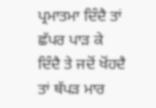ਪ੍ਰਮਾਤਮਾ ਦਿੰਦੈ ਤਾਂ ਛੱਪਰ ਪਾੜ ਕੇ ਦਿੰਦੈ ਤੇ ਜਦੋਂ ਖੋਂਹਦੈ ਤਾਂ ਥੱਪੜ ਮਾਰ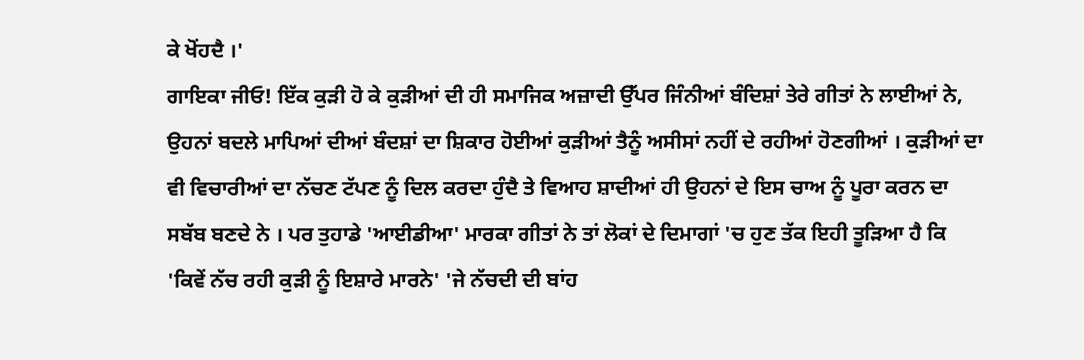ਕੇ ਖੋਂਹਦੈ ।'
ਗਾਇਕਾ ਜੀਓ! ਇੱਕ ਕੁੜੀ ਹੋ ਕੇ ਕੁੜੀਆਂ ਦੀ ਹੀ ਸਮਾਜਿਕ ਅਜ਼ਾਦੀ ਉੱਪਰ ਜਿੰਨੀਆਂ ਬੰਦਿਸ਼ਾਂ ਤੇਰੇ ਗੀਤਾਂ ਨੇ ਲਾਈਆਂ ਨੇ, ਉਹਨਾਂ ਬਦਲੇ ਮਾਪਿਆਂ ਦੀਆਂ ਬੰਦਸ਼ਾਂ ਦਾ ਸ਼ਿਕਾਰ ਹੋਈਆਂ ਕੁੜੀਆਂ ਤੈਨੂੰ ਅਸੀਸਾਂ ਨਹੀਂ ਦੇ ਰਹੀਆਂ ਹੋਣਗੀਆਂ । ਕੁੜੀਆਂ ਦਾ ਵੀ ਵਿਚਾਰੀਆਂ ਦਾ ਨੱਚਣ ਟੱਪਣ ਨੂੰ ਦਿਲ ਕਰਦਾ ਹੁੰਦੈ ਤੇ ਵਿਆਹ ਸ਼ਾਦੀਆਂ ਹੀ ਉਹਨਾਂ ਦੇ ਇਸ ਚਾਅ ਨੂੰ ਪੂਰਾ ਕਰਨ ਦਾ ਸਬੱਬ ਬਣਦੇ ਨੇ । ਪਰ ਤੁਹਾਡੇ 'ਆਈਡੀਆ' ਮਾਰਕਾ ਗੀਤਾਂ ਨੇ ਤਾਂ ਲੋਕਾਂ ਦੇ ਦਿਮਾਗਾਂ 'ਚ ਹੁਣ ਤੱਕ ਇਹੀ ਤੂੜਿਆ ਹੈ ਕਿ 'ਕਿਵੇਂ ਨੱਚ ਰਹੀ ਕੁੜੀ ਨੂੰ ਇਸ਼ਾਰੇ ਮਾਰਨੇ' 'ਜੇ ਨੱਚਦੀ ਦੀ ਬਾਂਹ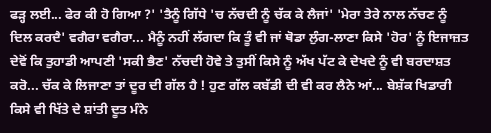ਫੜ੍ਹ ਲਈ... ਫੇਰ ਕੀ ਹੋ ਗਿਆ ?' 'ਤੈਨੂੰ ਗਿੱਧੇ 'ਚ ਨੱਚਦੀ ਨੂੰ ਚੱਕ ਕੇ ਲੈਜਾਂ' 'ਮੇਰਾ ਤੇਰੇ ਨਾਲ ਨੱਚਣ ਨੂੰ ਦਿਲ ਕਰਦੈ' ਵਗੈਰਾ ਵਗੈਰਾ... ਮੈਨੂੰ ਨਹੀਂ ਲੱਗਦਾ ਕਿ ਤੂੰ ਵੀ ਜਾਂ ਥੋਡਾ ਲੁੰਗ-ਲਾਣਾ ਕਿਸੇ 'ਹੋਰ' ਨੂੰ ਇਜਾਜ਼ਤ ਦੇਵੋਂ ਕਿ ਤੁਹਾਡੀ ਆਪਣੀ 'ਸਕੀ ਭੈਣ' ਨੱਚਦੀ ਹੋਵੇ ਤੇ ਤੁਸੀਂ ਕਿਸੇ ਨੂੰ ਅੱਖ ਪੱਟ ਕੇ ਦੇਖਦੇ ਨੂੰ ਵੀ ਬਰਦਾਸ਼ਤ ਕਰੋ... ਚੱਕ ਕੇ ਲਿਜਾਣਾ ਤਾਂ ਦੂਰ ਦੀ ਗੱਲ ਹੈ ! ਹੁਣ ਗੱਲ ਕਬੱਡੀ ਦੀ ਵੀ ਕਰ ਲੈਨੇ ਆਂ... ਬੇਸ਼ੱਕ ਖਿਡਾਰੀ ਕਿਸੇ ਵੀ ਖਿੱਤੇ ਦੇ ਸ਼ਾਂਤੀ ਦੂਤ ਮੰਨੇ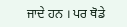ਜਾਦੇ ਹਨ । ਪਰ ਥੋਡੇ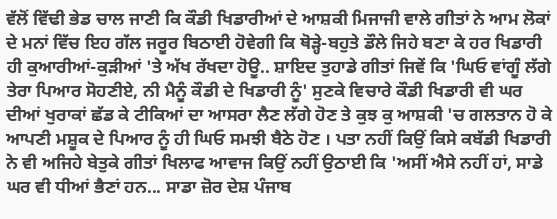ਵੱਲੋਂ ਵਿੱਢੀ ਭੇਡ ਚਾਲ ਜਾਣੀ ਕਿ ਕੌਡੀ ਖਿਡਾਰੀਆਂ ਦੇ ਆਸ਼ਕੀ ਮਿਜਾਜੀ ਵਾਲੇ ਗੀਤਾਂ ਨੇ ਆਮ ਲੋਕਾਂ ਦੇ ਮਨਾਂ ਵਿੱਚ ਇਹ ਗੱਲ ਜਰੂਰ ਬਿਠਾਈ ਹੋਵੇਗੀ ਕਿ ਥੋੜ੍ਹੇ-ਬਹੁਤੇ ਡੌਲੇ ਜਿਹੇ ਬਣਾ ਕੇ ਹਰ ਖਿਡਾਰੀ ਹੀ ਕੁਆਰੀਆਂ-ਕੁੜੀਆਂ 'ਤੇ ਅੱਖ ਰੱਖਦਾ ਹੋਊ.. ਸ਼ਾਇਦ ਤੁਹਾਡੇ ਗੀਤਾਂ ਜਿਵੇਂ ਕਿ 'ਘਿਓ ਵਾਂਗੂੰ ਲੱਗੇ ਤੇਰਾ ਪਿਆਰ ਸੋਹਣੀਏ, ਨੀ ਮੈਨੂੰ ਕੌਡੀ ਦੇ ਖਿਡਾਰੀ ਨੂੰ' ਸੁਣਕੇ ਵਿਚਾਰੇ ਕੌਡੀ ਖਿਡਾਰੀ ਵੀ ਘਰ ਦੀਆਂ ਖੁਰਾਕਾਂ ਛੱਡ ਕੇ ਟੀਕਿਆਂ ਦਾ ਆਸਰਾ ਲੈਣ ਲੱਗੇ ਹੋਣ ਤੇ ਕੁਝ ਕੁ ਆਸ਼ਕੀ 'ਚ ਗਲਤਾਨ ਹੋ ਕੇ ਆਪਣੀ ਮਸ਼ੂਕ ਦੇ ਪਿਆਰ ਨੂੰ ਹੀ ਘਿਓ ਸਮਝੀ ਬੈਠੇ ਹੋਣ । ਪਤਾ ਨਹੀਂ ਕਿਉਂ ਕਿਸੇ ਕਬੱਡੀ ਖਿਡਾਰੀ ਨੇ ਵੀ ਅਜਿਹੇ ਬੇਤੁਕੇ ਗੀਤਾਂ ਖਿਲਾਫ ਆਵਾਜ ਕਿਉਂ ਨਹੀਂ ਉਠਾਈ ਕਿ 'ਅਸੀਂ ਐਸੇ ਨਹੀਂ ਹਾਂ, ਸਾਡੇ ਘਰ ਵੀ ਧੀਆਂ ਭੈਣਾਂ ਹਨ... ਸਾਡਾ ਜ਼ੋਰ ਦੇਸ਼ ਪੰਜਾਬ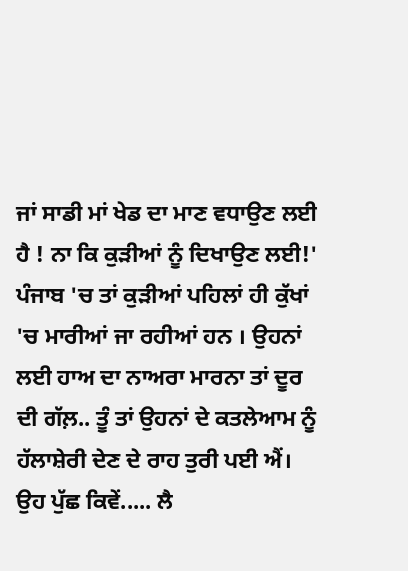ਜਾਂ ਸਾਡੀ ਮਾਂ ਖੇਡ ਦਾ ਮਾਣ ਵਧਾਉਣ ਲਈ ਹੈ ! ਨਾ ਕਿ ਕੁੜੀਆਂ ਨੂੰ ਦਿਖਾਉਣ ਲਈ!' ਪੰਜਾਬ 'ਚ ਤਾਂ ਕੁੜੀਆਂ ਪਹਿਲਾਂ ਹੀ ਕੁੱਖਾਂ 'ਚ ਮਾਰੀਆਂ ਜਾ ਰਹੀਆਂ ਹਨ । ਉਹਨਾਂ ਲਈ ਹਾਅ ਦਾ ਨਾਅਰਾ ਮਾਰਨਾ ਤਾਂ ਦੂਰ ਦੀ ਗੱਲ਼.. ਤੂੰ ਤਾਂ ਉਹਨਾਂ ਦੇ ਕਤਲੇਆਮ ਨੂੰ ਹੱਲਾਸ਼ੇਰੀ ਦੇਣ ਦੇ ਰਾਹ ਤੁਰੀ ਪਈ ਐਂ। ਉਹ ਪੁੱਛ ਕਿਵੇਂ..... ਲੈ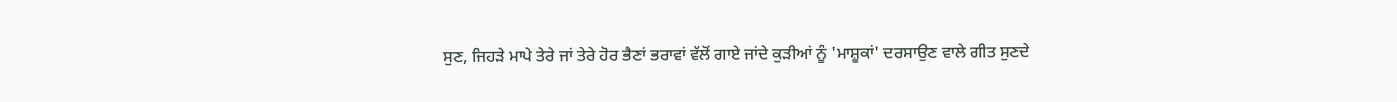ਸੁਣ, ਜਿਹੜੇ ਮਾਪੇ ਤੇਰੇ ਜਾਂ ਤੇਰੇ ਹੋਰ ਭੈਣਾਂ ਭਰਾਵਾਂ ਵੱਲੋਂ ਗਾਏ ਜਾਂਦੇ ਕੁੜੀਆਂ ਨੂੰ 'ਮਾਸ਼ੂਕਾਂ' ਦਰਸਾਉਣ ਵਾਲੇ ਗੀਤ ਸੁਣਦੇ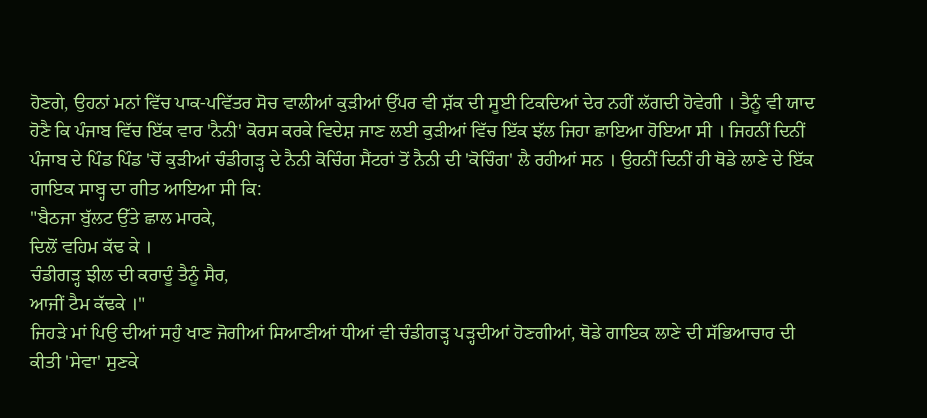ਹੋਣਗੇ, ਉਹਨਾਂ ਮਨਾਂ ਵਿੱਚ ਪਾਕ-ਪਵਿੱਤਰ ਸੋਚ ਵਾਲੀਆਂ ਕੁੜੀਆਂ ਉੱਪਰ ਵੀ ਸ਼ੱਕ ਦੀ ਸੂਈ ਟਿਕਦਿਆਂ ਦੇਰ ਨਹੀਂ ਲੱਗਦੀ ਹੋਵੇਗੀ । ਤੈਨੂੰ ਵੀ ਯਾਦ ਹੋਣੈ ਕਿ ਪੰਜਾਬ ਵਿੱਚ ਇੱਕ ਵਾਰ 'ਨੈਨੀ' ਕੋਰਸ ਕਰਕੇ ਵਿਦੇਸ਼ ਜਾਣ ਲਈ ਕੁੜੀਆਂ ਵਿੱਚ ਇੱਕ ਝੱਲ ਜਿਹਾ ਛਾਇਆ ਹੋਇਆ ਸੀ । ਜਿਹਨੀਂ ਦਿਨੀਂ ਪੰਜਾਬ ਦੇ ਪਿੰਡ ਪਿੰਡ 'ਚੋਂ ਕੁੜੀਆਂ ਚੰਡੀਗੜ੍ਹ ਦੇ ਨੈਨੀ ਕੋਚਿੰਗ ਸੈਂਟਰਾਂ ਤੋਂ ਨੈਨੀ ਦੀ 'ਕੋਚਿੰਗ' ਲੈ ਰਹੀਆਂ ਸਨ । ਉਹਨੀਂ ਦਿਨੀਂ ਹੀ ਥੋਡੇ ਲਾਣੇ ਦੇ ਇੱਕ ਗਾਇਕ ਸਾਬ੍ਹ ਦਾ ਗੀਤ ਆਇਆ ਸੀ ਕਿ:
"ਬੈਠਜਾ ਬੁੱਲਟ ਉੱਤੇ ਛਾਲ ਮਾਰਕੇ,
ਦਿਲੋਂ ਵਹਿਮ ਕੱਢ ਕੇ ।
ਚੰਡੀਗੜ੍ਹ ਝੀਲ ਦੀ ਕਰਾਦੂੰ ਤੈਨੂੰ ਸੈਰ,
ਆਜੀਂ ਟੈਮ ਕੱਢਕੇ ।"
ਜਿਹੜੇ ਮਾਂ ਪਿਉ ਦੀਆਂ ਸਹੁੰ ਖਾਣ ਜੋਗੀਆਂ ਸਿਆਣੀਆਂ ਧੀਆਂ ਵੀ ਚੰਡੀਗੜ੍ਹ ਪੜ੍ਹਦੀਆਂ ਹੋਣਗੀਆਂ, ਥੋਡੇ ਗਾਇਕ ਲਾਣੇ ਦੀ ਸੱਭਿਆਚਾਰ ਦੀ ਕੀਤੀ 'ਸੇਵਾ' ਸੁਣਕੇ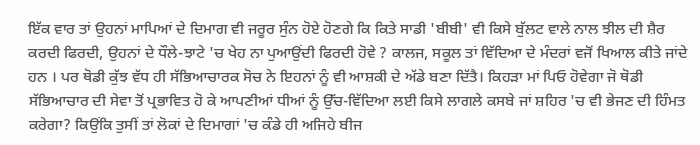ਇੱਕ ਵਾਰ ਤਾਂ ਉਹਨਾਂ ਮਾਪਿਆਂ ਦੇ ਦਿਮਾਗ ਵੀ ਜਰੂਰ ਸੁੰਨ ਹੋਏ ਹੋਣਗੇ ਕਿ ਕਿਤੇ ਸਾਡੀ 'ਬੀਬੀ' ਵੀ ਕਿਸੇ ਬੁੱਲਟ ਵਾਲੇ ਨਾਲ ਝੀਲ ਦੀ ਸ਼ੈਰ ਕਰਦੀ ਫਿਰਦੀ, ਉਹਨਾਂ ਦੇ ਧੌਲੇ-ਝਾਟੇ 'ਚ ਖੇਹ ਨਾ ਪੁਆਉਂਦੀ ਫਿਰਦੀ ਹੋਵੇ ? ਕਾਲਜ, ਸਕੂਲ ਤਾਂ ਵਿੱਦਿਆ ਦੇ ਮੰਦਰਾਂ ਵਜੋਂ ਖਿਆਲ ਕੀਤੇ ਜਾਂਦੇ ਹਨ । ਪਰ ਥੋਡੀ ਕੁੱਝ ਵੱਧ ਹੀ ਸੱਭਿਆਚਾਰਕ ਸੋਚ ਨੇ ਇਹਨਾਂ ਨੂੰ ਵੀ ਆਸ਼ਕੀ ਦੇ ਅੱਡੇ ਬਣਾ ਦਿੱਤੈ। ਕਿਹੜਾ ਮਾਂ ਪਿਓ ਹੋਵੇਗਾ ਜੋ ਥੋਡੀ ਸੱਭਿਆਚਾਰ ਦੀ ਸੇਵਾ ਤੋਂ ਪ੍ਰਭਾਵਿਤ ਹੋ ਕੇ ਆਪਣੀਆਂ ਧੀਆਂ ਨੂੰ ਉੱਚ-ਵਿੱਦਿਆ ਲਈ ਕਿਸੇ ਲਾਗਲੇ ਕਸਬੇ ਜਾਂ ਸ਼ਹਿਰ 'ਚ ਵੀ ਭੇਜਣ ਦੀ ਹਿੰਮਤ ਕਰੇਗਾ? ਕਿਉਂਕਿ ਤੁਸੀਂ ਤਾਂ ਲੋਕਾਂ ਦੇ ਦਿਮਾਗਾਂ 'ਚ ਕੰਡੇ ਹੀ ਅਜਿਹੇ ਬੀਜ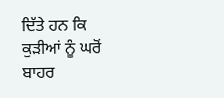ਦਿੱਤੇ ਹਨ ਕਿ ਕੁੜੀਆਂ ਨੂੰ ਘਰੋਂ ਬਾਹਰ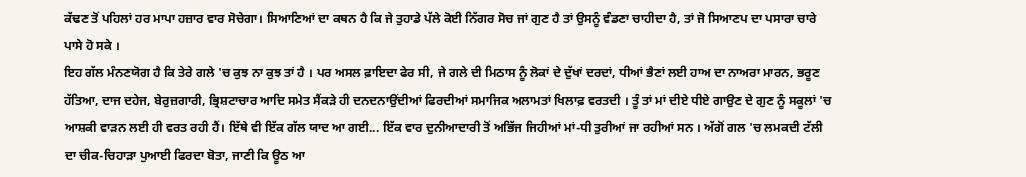ਕੱਢਣ ਤੋਂ ਪਹਿਲਾਂ ਹਰ ਮਾਪਾ ਹਜ਼ਾਰ ਵਾਰ ਸੋਚੇਗਾ। ਸਿਆਣਿਆਂ ਦਾ ਕਥਨ ਹੈ ਕਿ ਜੇ ਤੁਹਾਡੇ ਪੱਲੇ ਕੋਈ ਨਿੱਗਰ ਸੋਚ ਜਾਂ ਗੁਣ ਹੈ ਤਾਂ ਉਸਨੂੰ ਵੰਡਣਾ ਚਾਹੀਦਾ ਹੈ, ਤਾਂ ਜੋ ਸਿਆਣਪ ਦਾ ਪਸਾਰਾ ਚਾਰੇ ਪਾਸੇ ਹੋ ਸਕੇ ।
ਇਹ ਗੱਲ ਮੰਨਣਯੋਗ ਹੈ ਕਿ ਤੇਰੇ ਗਲੇ 'ਚ ਕੁਝ ਨਾ ਕੁਝ ਤਾਂ ਹੈ । ਪਰ ਅਸਲ ਫ਼ਾਇਦਾ ਫੇਰ ਸੀ, ਜੇ ਗਲੇ ਦੀ ਮਿਠਾਸ ਨੂੰ ਲੋਕਾਂ ਦੇ ਦੁੱਖਾਂ ਦਰਦਾਂ, ਧੀਆਂ ਭੈਣਾਂ ਲਈ ਹਾਅ ਦਾ ਨਾਅਰਾ ਮਾਰਨ, ਭਰੂਣ ਹੱਤਿਆ, ਦਾਜ ਦਹੇਜ, ਬੇਰੁਜ਼ਗਾਰੀ, ਭ੍ਰਿਸ਼ਟਾਚਾਰ ਆਦਿ ਸਮੇਤ ਸੈਂਕੜੇ ਹੀ ਦਨਦਨਾਉਂਦੀਆਂ ਫਿਰਦੀਆਂ ਸਮਾਜਿਕ ਅਲਾਮਤਾਂ ਖਿਲਾਫ਼ ਵਰਤਦੀ । ਤੂੰ ਤਾਂ ਮਾਂ ਦੀਏ ਧੀਏ ਗਾਉਣ ਦੇ ਗੁਣ ਨੂੰ ਸਕੂਲਾਂ 'ਚ ਆਸ਼ਕੀ ਵਾੜਨ ਲਈ ਹੀ ਵਰਤ ਰਹੀ ਹੈਂ। ਇੱਥੇ ਵੀ ਇੱਕ ਗੱਲ ਯਾਦ ਆ ਗਈ... ਇੱਕ ਵਾਰ ਦੁਨੀਆਦਾਰੀ ਤੋਂ ਅਭਿੱਜ ਜਿਹੀਆਂ ਮਾਂ-ਧੀ ਤੁਰੀਆਂ ਜਾ ਰਹੀਆਂ ਸਨ । ਅੱਗੋਂ ਗਲ 'ਚ ਲਮਕਦੀ ਟੱਲੀ ਦਾ ਚੀਕ-ਚਿਹਾੜਾ ਪੁਆਈ ਫਿਰਦਾ ਬੋਤਾ, ਜਾਣੀ ਕਿ ਊਠ ਆ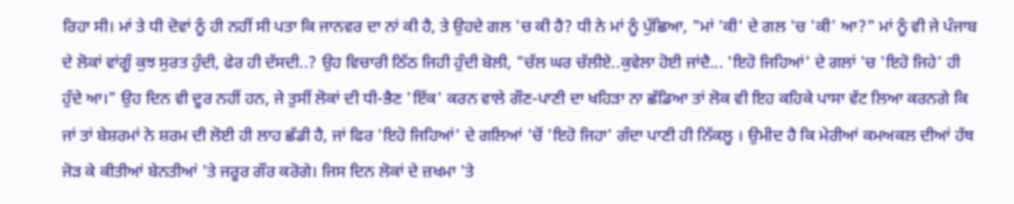ਰਿਹਾ ਸੀ। ਮਾਂ ਤੇ ਧੀ ਦੋਵਾਂ ਨੂੰ ਹੀ ਨਹੀਂ ਸੀ ਪਤਾ ਕਿ ਜਾਨਵਰ ਦਾ ਨਾਂ ਕੀ ਹੈ, ਤੇ ਉਹਦੇ ਗਲ 'ਚ ਕੀ ਹੈ? ਧੀ ਨੇ ਮਾਂ ਨੂੰ ਪੁੱਛਿਆ, "ਮਾਂ 'ਕੀ' ਦੇ ਗਲ 'ਚ 'ਕੀ' ਆ?" ਮਾਂ ਨੂੰ ਵੀ ਜੇ ਪੰਜਾਬ ਦੇ ਲੋਕਾਂ ਵਾਂਗੂੰ ਕੁਝ ਸੁਰਤ ਹੁੰਦੀ, ਫੇਰ ਹੀ ਦੱਸਦੀ..? ਉਹ ਵਿਚਾਰੀ ਠਿੱਠ ਜਿਹੀ ਹੁੰਦੀ ਬੋਲੀ, "ਚੱਲ ਘਰ ਚੱਲੀਏ..ਕੁਵੇਲਾ ਹੋਈ ਜਾਂਦੈ... 'ਇਹੋ ਜਿਹਿਆਂ' ਦੇ ਗਲਾਂ 'ਚ 'ਇਹੋ ਜਿਹੇ' ਹੀ ਹੁੰਦੇ ਆ।" ਉਹ ਦਿਨ ਵੀ ਦੂਰ ਨਹੀਂ ਹਨ, ਜੇ ਤੁਸੀਂ ਲੋਕਾਂ ਦੀ ਧੀ-ਭੈਣ 'ਇੱਕ' ਕਰਨ ਵਾਲੇ ਗੌਣ-ਪਾਣੀ ਦਾ ਖਹਿੜਾ ਨਾ ਛੱਡਿਆ ਤਾਂ ਲੋਕ ਵੀ ਇਹ ਕਹਿਕੇ ਪਾਸਾ ਵੱਟ ਲਿਆ ਕਰਨਗੇ ਕਿ ਜਾਂ ਤਾਂ ਬੇਸ਼ਰਮਾਂ ਨੇ ਸ਼ਰਮ ਦੀ ਲੋਈ ਹੀ ਲਾਹ ਛੱਡੀ ਹੈ, ਜਾਂ ਫਿਰ 'ਇਹੋ ਜਿਹਿਆਂ' ਦੇ ਗਲਿਆਂ 'ਚੋਂ 'ਇਹੋ ਜਿਹਾ' ਗੰਦਾ ਪਾਣੀ ਹੀ ਨਿੱਕਲੂ । ਉਮੀਦ ਹੈ ਕਿ ਮੇਰੀਆਂ ਕਮਅਕਲ ਦੀਆਂ ਹੱਥ ਜੋੜ ਕੇ ਕੀਤੀਆਂ ਬੇਨਤੀਆਂ 'ਤੇ ਜਰੂਰ ਗੌਰ ਕਰੋਗੇ। ਜਿਸ ਦਿਨ ਲੋਕਾਂ ਦੇ ਜ਼ਖਮਾ 'ਤੇ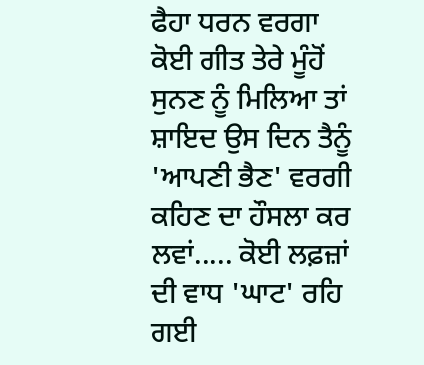ਫੈਹਾ ਧਰਨ ਵਰਗਾ ਕੋਈ ਗੀਤ ਤੇਰੇ ਮੂੰਹੋਂ ਸੁਨਣ ਨੂੰ ਮਿਲਿਆ ਤਾਂ ਸ਼ਾਇਦ ਉਸ ਦਿਨ ਤੈਨੂੰ 'ਆਪਣੀ ਭੈਣ' ਵਰਗੀ ਕਹਿਣ ਦਾ ਹੌਸਲਾ ਕਰ ਲਵਾਂ..... ਕੋਈ ਲਫ਼ਜ਼ਾਂ ਦੀ ਵਾਧ 'ਘਾਟ' ਰਹਿ ਗਈ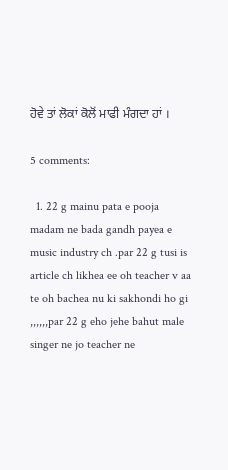ਹੋਵੇ ਤਾਂ ਲੋਕਾਂ ਕੋਲੋਂ ਮਾਫੀ ਮੰਗਦਾ ਹਾਂ ।

5 comments:

  1. 22 g mainu pata e pooja madam ne bada gandh payea e music industry ch .par 22 g tusi is article ch likhea ee oh teacher v aa te oh bachea nu ki sakhondi ho gi ,,,,,,par 22 g eho jehe bahut male singer ne jo teacher ne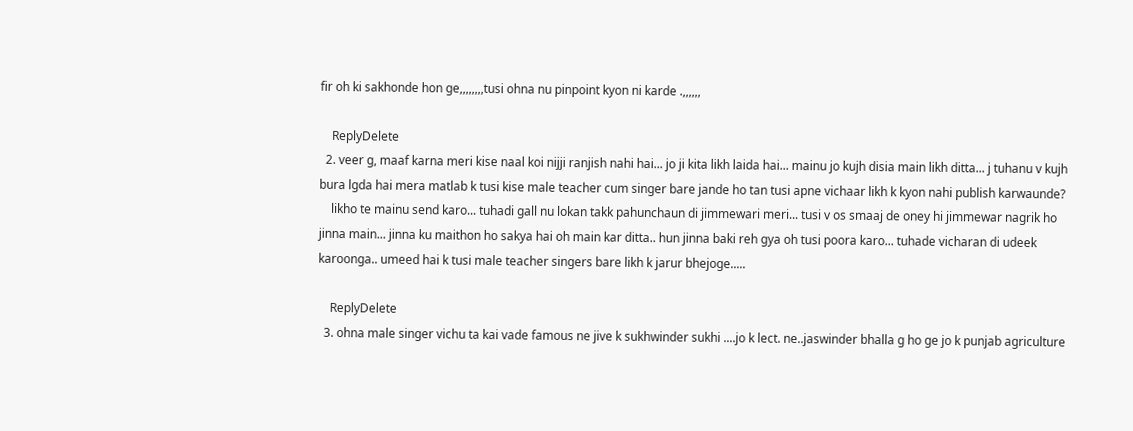fir oh ki sakhonde hon ge,,,,,,,,tusi ohna nu pinpoint kyon ni karde .,,,,,,

    ReplyDelete
  2. veer g, maaf karna meri kise naal koi nijji ranjish nahi hai... jo ji kita likh laida hai... mainu jo kujh disia main likh ditta... j tuhanu v kujh bura lgda hai mera matlab k tusi kise male teacher cum singer bare jande ho tan tusi apne vichaar likh k kyon nahi publish karwaunde?
    likho te mainu send karo... tuhadi gall nu lokan takk pahunchaun di jimmewari meri... tusi v os smaaj de oney hi jimmewar nagrik ho jinna main... jinna ku maithon ho sakya hai oh main kar ditta.. hun jinna baki reh gya oh tusi poora karo... tuhade vicharan di udeek karoonga.. umeed hai k tusi male teacher singers bare likh k jarur bhejoge.....

    ReplyDelete
  3. ohna male singer vichu ta kai vade famous ne jive k sukhwinder sukhi ....jo k lect. ne..jaswinder bhalla g ho ge jo k punjab agriculture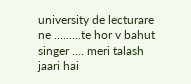university de lecturare ne .........te hor v bahut singer .... meri talash jaari hai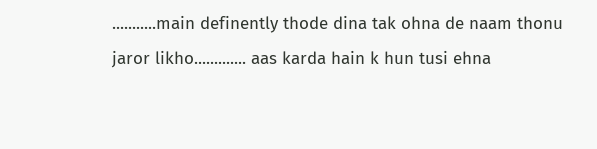...........main definently thode dina tak ohna de naam thonu jaror likho............. aas karda hain k hun tusi ehna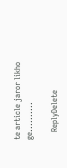te article jaror likho ge..........

    ReplyDelete